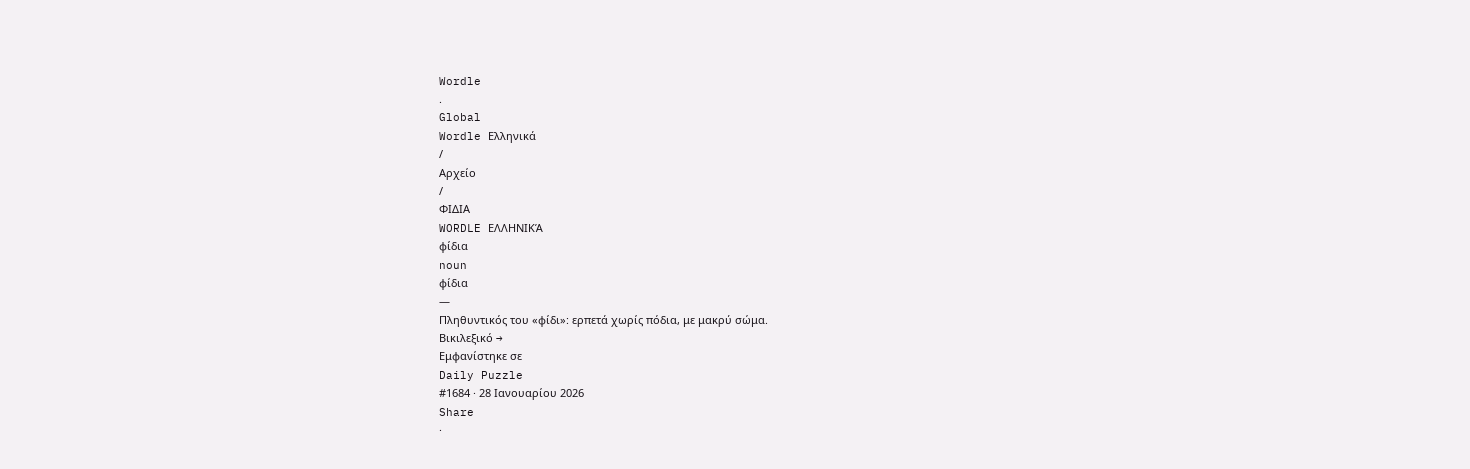Wordle
.
Global
Wordle Ελληνικά
/
Αρχείο
/
ΦΙΔΙΑ
WORDLE ΕΛΛΗΝΙΚΆ
φίδια
noun
φίδια
—
Πληθυντικός του «φίδι»: ερπετά χωρίς πόδια, με μακρύ σώμα.
Βικιλεξικό →
Εμφανίστηκε σε
Daily Puzzle
#1684 · 28 Ιανουαρίου 2026
Share
·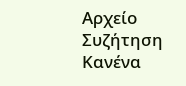Αρχείο
Συζήτηση
Κανένα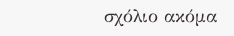σχόλιο ακόμα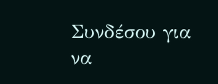Συνδέσου για να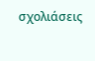σχολιάσεις